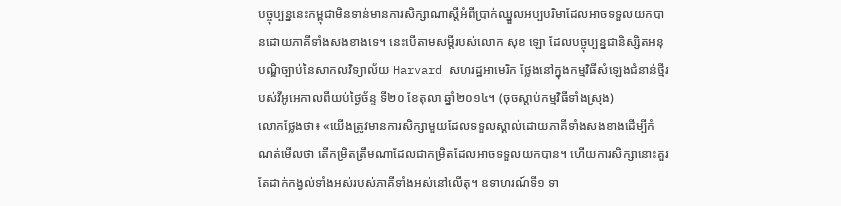បច្ចុប្បន្ននេះកម្ពុជាមិនទាន់មានការសិក្សាណាស្តីអំពីប្រាក់ឈ្នួលអប្បបរិមាដែលអាចទទួលយកបានដោយភាគីទាំងសងខាងទេ។ នេះបើតាមសម្តីរបស់លោក សុខ ឡោ ដែលបច្ចុប្បន្នជានិស្សិតអនុបណ្ឌិច្បាប់នៃសាកលវិទ្យាល័យ Harvard សហរដ្ឋអាមេរិក ថ្លែងនៅក្នុងកម្មវិធីសំឡេងជំនាន់ថ្មីរបស់វីអូអេកាលពីយប់ថ្ងៃច័ន្ទ ទី២០ ខែតុលា ឆ្នាំ២០១៤។ (ចុចស្តាប់កម្មវិធីទាំងស្រុង)
លោកថ្លែងថា៖ «យើងត្រូវមានការសិក្សាមួយដែលទទួលស្គាល់ដោយភាគីទាំងសងខាងដើម្បីកំណត់មើលថា តើកម្រិតត្រឹមណាដែលជាកម្រិតដែលអាចទទួលយកបាន។ ហើយការសិក្សានោះគួរតែដាក់កង្វល់ទាំងអស់របស់ភាគីទាំងអស់នៅលើតុ។ ឧទាហរណ៍ទី១ ទា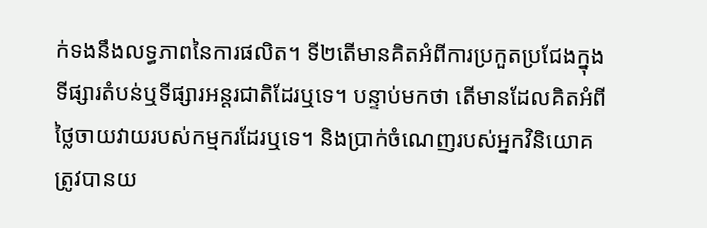ក់ទងនឹងលទ្ធភាពនៃការផលិត។ ទី២តើមានគិតអំពីការប្រកួតប្រជែងក្នុងទីផ្សារតំបន់ឬទីផ្សារអន្តរជាតិដែរឬទេ។ បន្ទាប់មកថា តើមានដែលគិតអំពីថ្លៃចាយវាយរបស់កម្មករដែរឬទេ។ និងប្រាក់ចំណេញរបស់អ្នកវិនិយោគត្រូវបានយ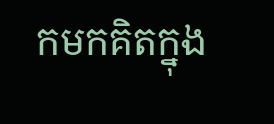កមកគិតក្នុង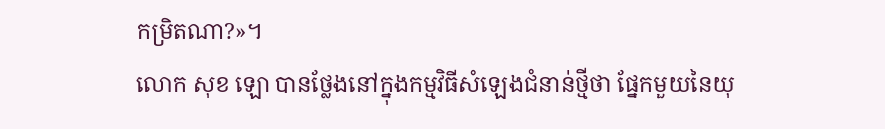កម្រិតណា?»។
លោក សុខ ឡោ បានថ្លែងនៅក្នុងកម្មវិធីសំឡេងជំនាន់ថ្មីថា ផ្នែកមួយនៃយុ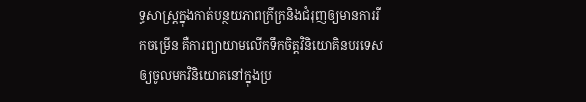ទ្ធសាស្រ្តក្នុងកាត់បន្ថយភាពក្រីក្រនិងជំរុញឲ្យមានការរីកចម្រើន គឺការព្យាយាមលើកទឹកចិត្តវិនិយោគិនបរទេសឲ្យចូលមកវិនិយោគនៅក្នុងប្រ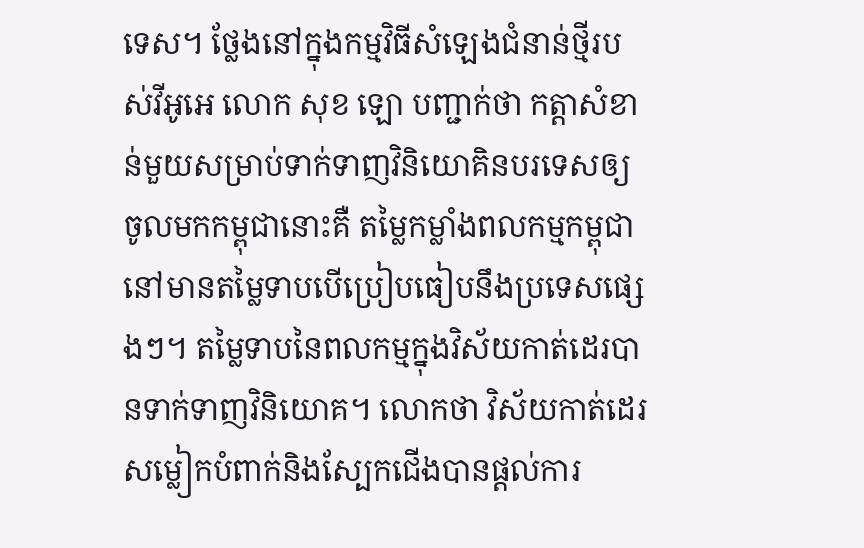ទេស។ ថ្លែងនៅក្នុងកម្មវិធីសំឡេងជំនាន់ថ្មីរបស់វីអូអេ លោក សុខ ឡោ បញ្ជាក់ថា កត្តាសំខាន់មួយសម្រាប់ទាក់ទាញវិនិយោគិនបរទេសឲ្យចូលមកកម្ពុជានោះគឺ តម្លៃកម្លាំងពលកម្មកម្ពុជានៅមានតម្លៃទាបបើប្រៀបធៀបនឹងប្រទេសផ្សេងៗ។ តម្លៃទាបនៃពលកម្មក្នុងវិស័យកាត់ដេរបានទាក់ទាញវិនិយោគ។ លោកថា វិស័យកាត់ដេរសម្លៀកបំពាក់និងសែ្បកជើងបានផ្តល់ការ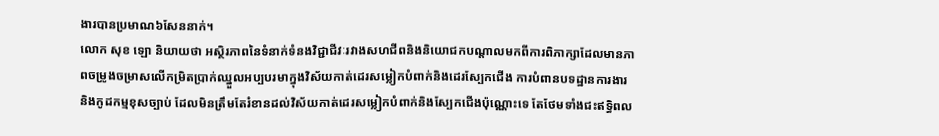ងារបានប្រមាណ៦សែននាក់។
លោក សុខ ឡោ និយាយថា អស្ថិរភាពនៃទំនាក់ទំនងវិជ្ជាជីវៈរវាងសហជីពនិងនិយោជកបណ្តាលមកពីការពិភាក្សាដែលមានភាពចម្រូងចម្រាសលើកម្រិតប្រាក់ឈ្នួលអប្បបរមាក្នុងវិស័យកាត់ដេរសម្លៀកបំពាក់និងដេរស្បែកជើង ការបំពានបទដ្ឋានការងារ និងកូដកម្មខុសច្បាប់ ដែលមិនត្រឹមតែរំខានដល់វិស័យកាត់ដេរសម្លៀកបំពាក់និងស្បែកជើងប៉ុណ្ណោះទេ តែថែមទាំងជះឥទ្ធិពល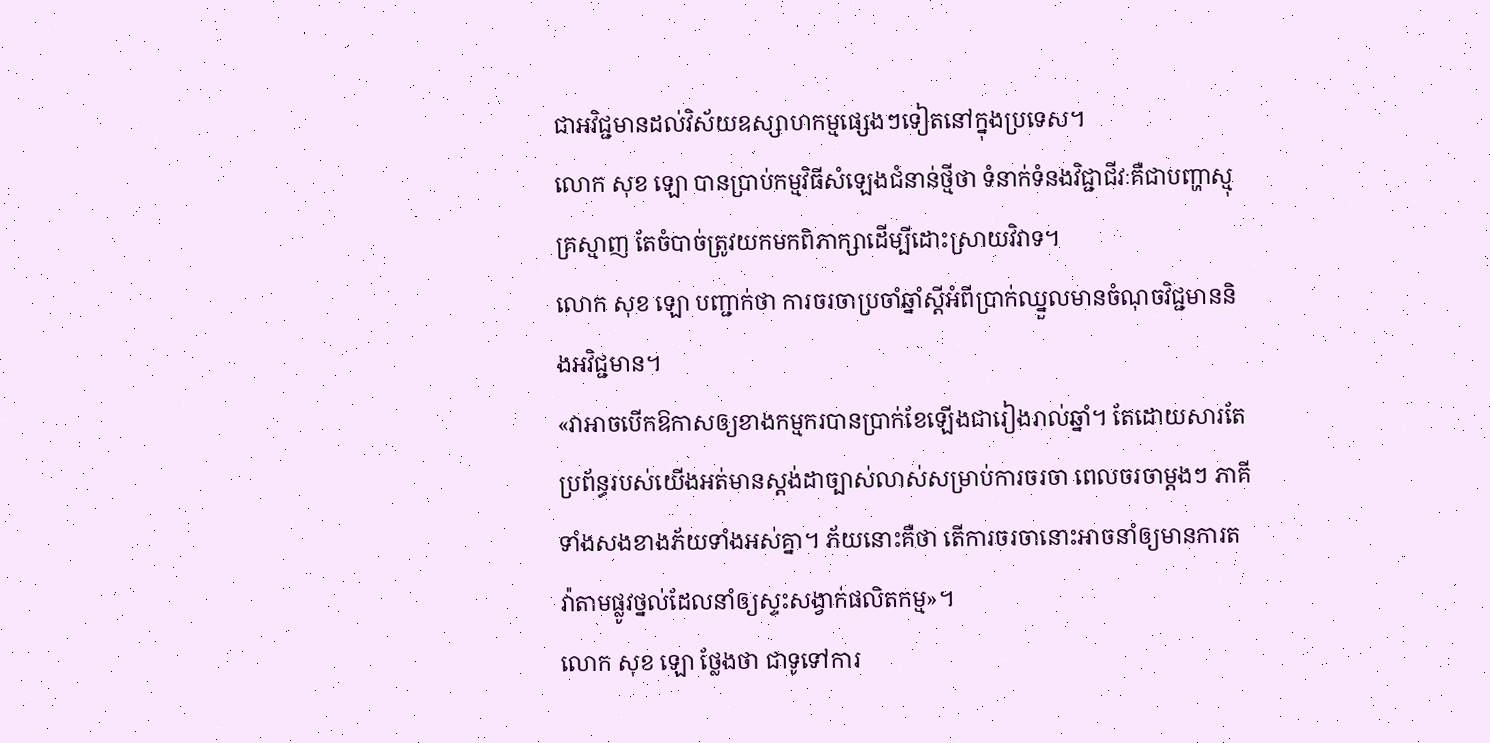ជាអវិជ្ជមានដល់វិស័យឧស្សាហកម្មផ្សេងៗទៀតនៅក្នុងប្រទេស។
លោក សុខ ឡោ បានបា្រប់កម្មវិធីសំឡេងជំនាន់ថ្មីថា ទំនាក់ទំនងវិជ្ជាជីវៈគឺជាបញ្ហាស្មុគ្រស្មាញ តែចំបាច់ត្រូវយកមកពិភាក្សាដើម្បីដោះស្រាយវិវាទ។
លោក សុខ ឡោ បញ្ជាក់ថា ការចរចាប្រចាំឆ្នាំស្តីអំពីប្រាក់ឈ្នួលមានចំណុចវិជ្ជមាននិងអវិជ្ជមាន។
«វាអាចបើកឱកាសឲ្យខាងកម្មករបានប្រាក់ខែឡើងជារៀងរាល់ឆ្នាំ។ តែដោយសារតែប្រព័ន្ធរបស់យើងអត់មានស្តង់ដាច្បាស់លាស់សម្រាប់ការចរចា ពេលចរចាម្តងៗ ភាគីទាំងសងខាងភ័យទាំងអស់គ្នា។ ភ័យនោះគឺថា តើការចរចានោះអាចនាំឲ្យមានការតវ៉ាតាមផ្លូវថ្នល់ដែលនាំឲ្យស្ទះសង្វាក់ផលិតកម្ម»។
លោក សុខ ឡោ ថ្លែងថា ជាទូទៅការ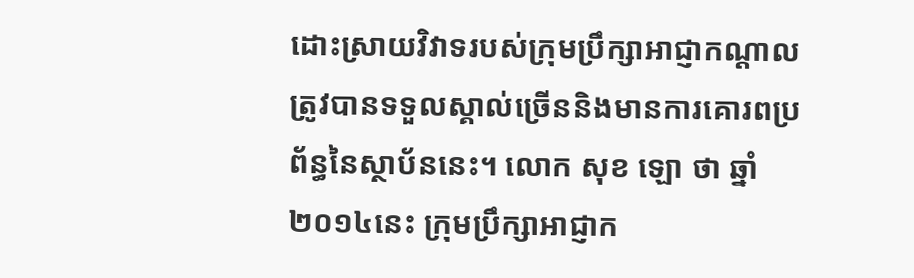ដោះស្រាយវិវាទរបស់ក្រុមប្រឹក្សាអាជ្ញាកណ្តាលត្រូវបានទទួលស្គាល់ច្រើននិងមានការគោរពប្រព័ន្ធនៃស្ថាប័ននេះ។ លោក សុខ ឡោ ថា ឆ្នាំ២០១៤នេះ ក្រុមប្រឹក្សាអាជ្ញាក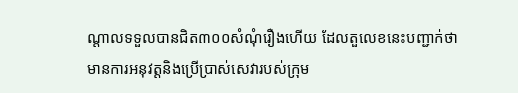ណ្តាលទទួលបានជិត៣០០សំណុំរឿងហើយ ដែលតួលេខនេះបញ្ជាក់ថា មានការអនុវត្តនិងប្រើប្រាស់សេវារបស់ក្រុម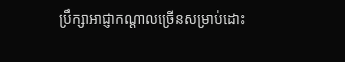ប្រឹក្សាអាជ្ញាកណ្តាលច្រើនសម្រាប់ដោះ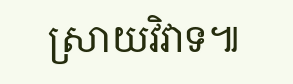សា្រយវិវាទ៕